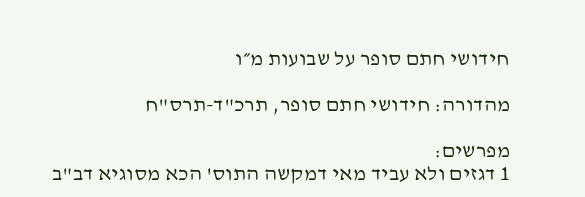חידושי חתם סופר על שבועות מ״ו

מהדורה: חידושי חתם סופר, תרכ"ד-תרס"ח

מפרשים:
1 דגזים ולא עביד מאי דמקשה התוס' הכא מסוגיא דב"ב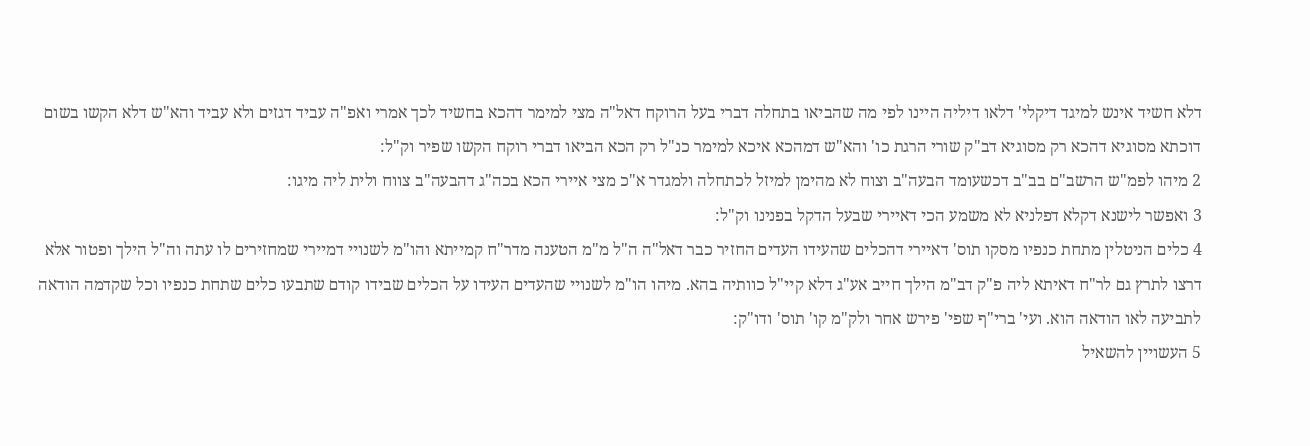דלא חשיד אינש למיגד דיקלי' דלאו דיליה היינו לפי מה שהביאו בתחלה דברי בעל הרוקח דאל"ה מצי למימר דהכא בחשיד לכך אמרי ואפ"ה עביד דגזים ולא עביד והא"ש דלא הקשו בשום דוכתא מסוגיא דהכא רק מסוגיא דב"ק שורי הרגת כו' והא"ש דמהכא איכא למימר כנ"ל רק הכא הביאו דברי רוקח הקשו שפיר וק"ל:
2 מיהו לפמ"ש הרשב"ם בב"ב דכשעומד הבעה"ב וצוח לא מהימן למיזל לכתחלה ולמגדר א"כ מצי איירי הכא בכה"ג דהבעה"ב צווח ולית ליה מיגו:
3 ואפשר לישנא דקלא דפלניא לא משמע הכי דאיירי שבעל הדקל בפנינו וק"ל:
4 כלים הניטלין מתחת כנפיו מסקו תוס' דאיירי דהכלים שהעידו העדים החזיר כבר דאל"ה ה"ל מ"מ הטענה מדר"ח קמייתא והו"מ לשנויי דמיירי שמחזירים לו עתה וה"ל הילך ופטור אלא דרצו לתרץ גם לר"ח דאיתא ליה פ"ק דב"מ הילך חייב אע"ג דלא קיי"ל כוותיה בהא. מיהו הו"מ לשנויי שהעדים העידו על הכלים שבידו קודם שתבעו כלים שתחת כנפיו וכל שקדמה הודאה לתביעה לאו הודאה הוא. ועי' ברי"ף שפי' פירש אחר ולק"מ קו' תוס' ודו"ק:
5 העשויין להשאיל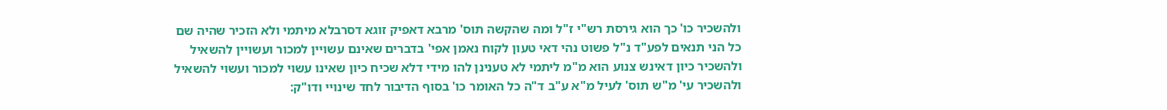ולהשכיר כו' כך הוא גירסת רש"י ז"ל ומה שהקשה תוס' מרבא דאפיק זוגא דסרבלא מיתמי ולא הזכיר שהיה שם כל הני תנאים לפע"ד נ"ל פשוט נהי דאי טעון לקוח נאמן אפי' בדברים שאינם עשויין למכור ועשויין להשאיל ולהשכיר כיון דאינש צנוע הוא מ"מ ליתמי לא טענינן להו מידי דלא שכיח כיון שאינו עשוי למכור ועשוי להשאיל ולהשכיר עי' מ"ש תוס' לעיל מ"א ע"ב ד"ה כל האומר כו' בסוף הדיבור לחד שינויי ודו"ק: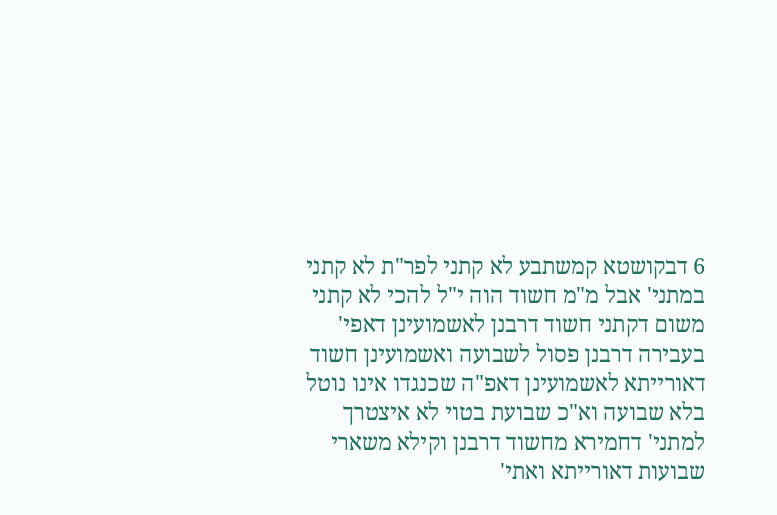6 דבקושטא קמשתבע לא קתני לפר"ת לא קתני במתני' אבל מ"מ חשוד הוה י"ל להכי לא קתני משום דקתני חשוד דרבנן לאשמועינן דאפי' בעבירה דרבנן פסול לשבועה ואשמועינן חשוד דאורייתא לאשמועינן דאפ"ה שכנגדו אינו נוטל בלא שבועה וא"כ שבועת בטוי לא איצטרך למתני' דחמירא מחשוד דרבנן וקילא משארי שבועות דאורייתא ואתי'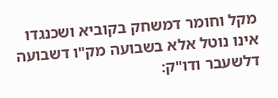מקל וחומר דמשחק בקוביא ושכנגדו אינו נוטל אלא בשבועה מק"ו דשבועה דלשעבר ודו"ק: